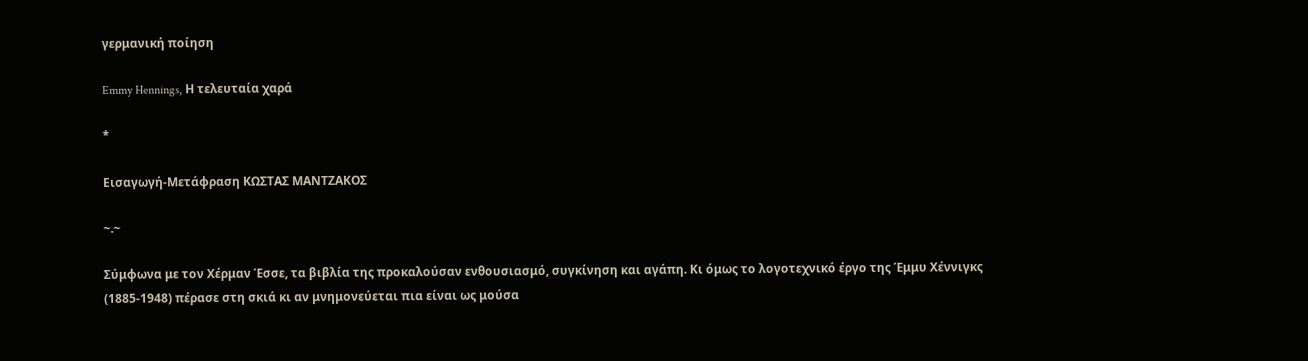γερμανική ποίηση

Emmy Hennings, Η τελευταία χαρά

*

Εισαγωγή-Μετάφραση ΚΩΣΤΑΣ ΜΑΝΤΖΑΚΟΣ

~.~

Σύμφωνα με τον Χέρμαν Έσσε, τα βιβλία της προκαλούσαν ενθουσιασμό, συγκίνηση και αγάπη. Κι όμως το λογοτεχνικό έργο της Έμμυ Χέννιγκς (1885-1948) πέρασε στη σκιά κι αν μνημονεύεται πια είναι ως μούσα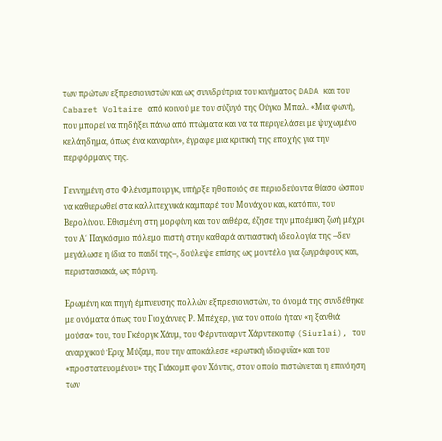των πρώτων εξπρεσιονιστών και ως συνιδρύτρια του κινήματος DADA και του Cabaret Voltaire από κοινού με τον σύζυγό της Ούγκο Μπαλ. «Μια φωνή, που μπορεί να πηδήξει πάνω από πτώματα και να τα περιγελάσει με ψυχωμένο κελάηδημα, όπως ένα καναρίνι», έγραφε μια κριτική της εποχής για την περφόρμανς της.

Γεννημένη στο Φλένσμπουργκ, υπήρξε ηθοποιός σε περιοδεύοντα θίασο ώσπου να καθιερωθεί στα καλλιτεχνικά καμπαρέ του Μονάχου και, κατόπιν, του Βερολίνου. Εθισμένη στη μορφίνη και τον αιθέρα, έζησε την μποέμικη ζωή μέχρι τον Α΄ Παγκόσμιο πόλεμο πιστή στην καθαρά αντιαστική ιδεολογία της –δεν μεγάλωσε η ίδια το παιδί της–, δούλεψε επίσης ως μοντέλο για ζωγράφους και, περιστασιακά, ως πόρνη.

Ερωμένη και πηγή έμπνευσης πολλών εξπρεσιονιστών, το όνομά της συνδέθηκε με ονόματα όπως του Γιοχάννες Ρ. Μπέχερ, για τον οποίο ήταν «η ξανθιά μούσα» του, του Γκέοργκ Χάυμ, του Φέρντιναρντ Χάρντεκοπφ (Siurlai), του αναρχικού Έριχ Μύζαμ, που την αποκάλεσε «ερωτική ιδιοφυΐα» και του «προστατευομένου» της Γιάκομπ φον Χόντις, στον οποίο πιστώνεται η επινόηση των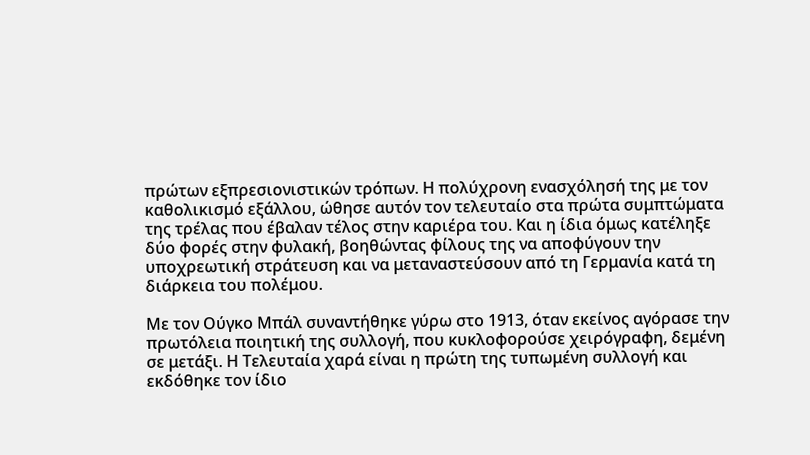πρώτων εξπρεσιονιστικών τρόπων. Η πολύχρονη ενασχόλησή της με τον καθολικισμό εξάλλου, ώθησε αυτόν τον τελευταίο στα πρώτα συμπτώματα της τρέλας που έβαλαν τέλος στην καριέρα του. Και η ίδια όμως κατέληξε δύο φορές στην φυλακή, βοηθώντας φίλους της να αποφύγουν την υποχρεωτική στράτευση και να μεταναστεύσουν από τη Γερμανία κατά τη διάρκεια του πολέμου.

Με τον Ούγκο Μπάλ συναντήθηκε γύρω στο 1913, όταν εκείνος αγόρασε την πρωτόλεια ποιητική της συλλογή, που κυκλοφορούσε χειρόγραφη, δεμένη σε μετάξι. Η Τελευταία χαρά είναι η πρώτη της τυπωμένη συλλογή και εκδόθηκε τον ίδιο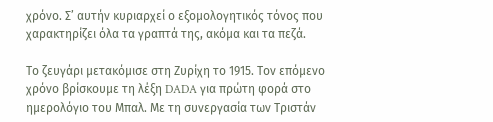χρόνο. Σ’ αυτήν κυριαρχεί ο εξομολογητικός τόνος που χαρακτηρίζει όλα τα γραπτά της, ακόμα και τα πεζά.

Το ζευγάρι μετακόμισε στη Ζυρίχη το 1915. Τον επόμενο χρόνο βρίσκουμε τη λέξη DADA για πρώτη φορά στο ημερολόγιο του Μπαλ. Με τη συνεργασία των Τριστάν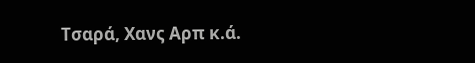Τσαρά, Χανς Αρπ κ.ά.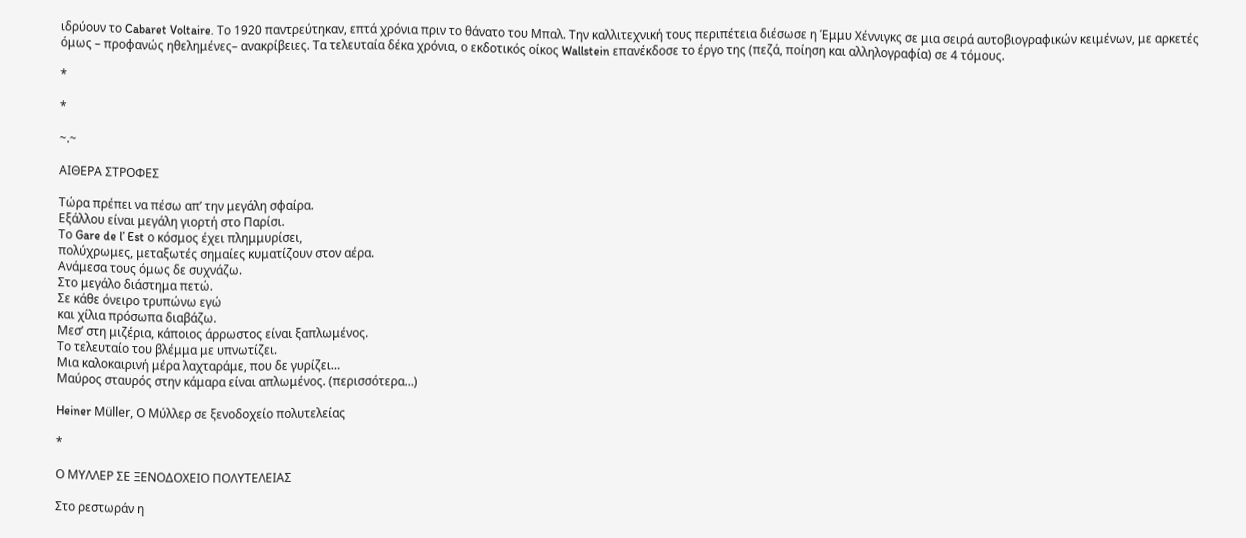ιδρύουν το Cabaret Voltaire. Το 1920 παντρεύτηκαν, επτά χρόνια πριν το θάνατο του Μπαλ. Την καλλιτεχνική τους περιπέτεια διέσωσε η Έμμυ Χέννιγκς σε μια σειρά αυτοβιογραφικών κειμένων, με αρκετές όμως – προφανώς ηθελημένες– ανακρίβειες. Τα τελευταία δέκα χρόνια, ο εκδοτικός οίκος Wallstein επανέκδοσε το έργο της (πεζά, ποίηση και αλληλογραφία) σε 4 τόμους.

*

*

~.~

ΑΙΘΕΡΑ ΣΤΡΟΦΕΣ

Τώρα πρέπει να πέσω απ’ την μεγάλη σφαίρα.
Εξάλλου είναι μεγάλη γιορτή στο Παρίσι.
Το Gare de l’ Est ο κόσμος έχει πλημμυρίσει,
πολύχρωμες, μεταξωτές σημαίες κυματίζουν στον αέρα.
Ανάμεσα τους όμως δε συχνάζω.
Στο μεγάλο διάστημα πετώ.
Σε κάθε όνειρο τρυπώνω εγώ
και χίλια πρόσωπα διαβάζω.
Μεσ’ στη μιζέρια, κάποιος άρρωστος είναι ξαπλωμένος.
Το τελευταίο του βλέμμα με υπνωτίζει.
Μια καλοκαιρινή μέρα λαχταράμε, που δε γυρίζει…
Μαύρος σταυρός στην κάμαρα είναι απλωμένος. (περισσότερα…)

Heiner Müller, Ο Μύλλερ σε ξενοδοχείο πολυτελείας

*

Ο ΜΥΛΛΕΡ ΣΕ ΞΕΝΟΔΟΧΕΙΟ ΠΟΛΥΤΕΛΕΙΑΣ

Στο ρεστωράν η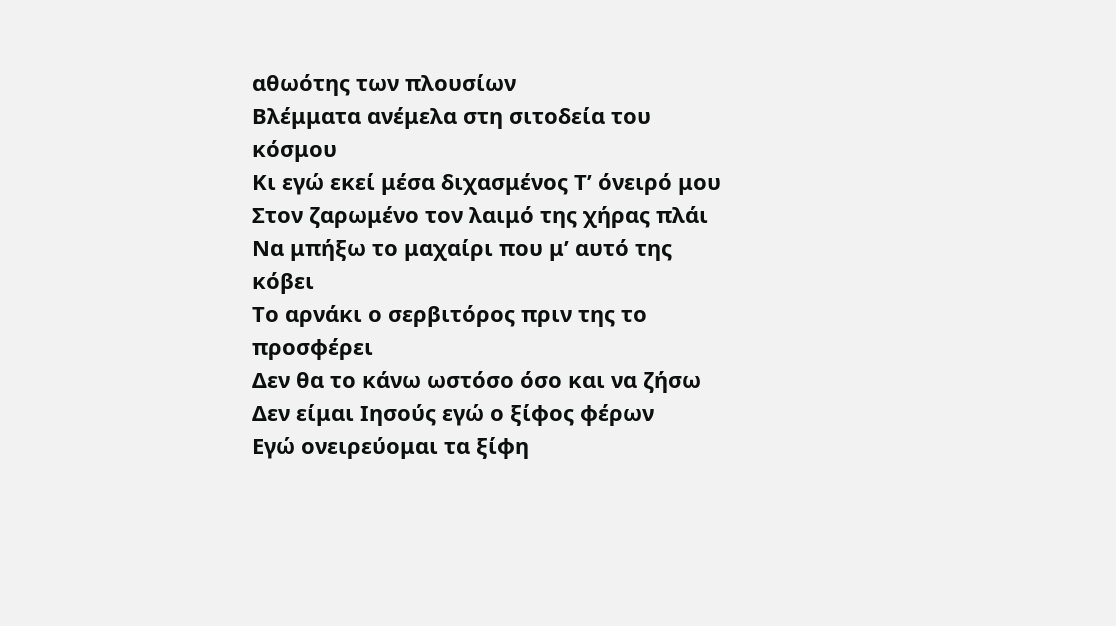αθωότης των πλουσίων
Βλέμματα ανέμελα στη σιτοδεία του κόσμου
Κι εγώ εκεί μέσα διχασμένος Τ’ όνειρό μου
Στον ζαρωμένο τον λαιμό της χήρας πλάι
Να μπήξω το μαχαίρι που μ’ αυτό της κόβει
Το αρνάκι ο σερβιτόρος πριν της το προσφέρει
Δεν θα το κάνω ωστόσο όσο και να ζήσω
Δεν είμαι Ιησούς εγώ ο ξίφος φέρων
Εγώ ονειρεύομαι τα ξίφη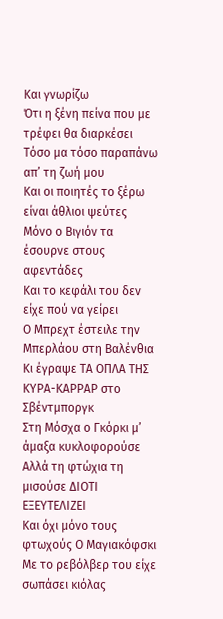Και γνωρίζω
Ότι η ξένη πείνα που με τρέφει θα διαρκέσει
Τόσο μα τόσο παραπάνω απ’ τη ζωή μου
Και οι ποιητές το ξέρω είναι άθλιοι ψεύτες
Μόνο ο Βιγιόν τα έσουρνε στους αφεντάδες
Και το κεφάλι του δεν είχε πού να γείρει
Ο Μπρεχτ έστειλε την Μπερλάου στη Βαλένθια
Κι έγραψε ΤΑ ΟΠΛΑ ΤΗΣ ΚΥΡΑ-ΚΑΡΡΑΡ στο Σβέντμποργκ
Στη Μόσχα ο Γκόρκι μ’ άμαξα κυκλοφορούσε
Αλλά τη φτώχια τη μισούσε ΔΙΟΤΙ ΕΞΕΥΤΕΛΙΖΕΙ
Και όχι μόνο τους φτωχούς Ο Μαγιακόφσκι
Με το ρεβόλβερ του είχε σωπάσει κιόλας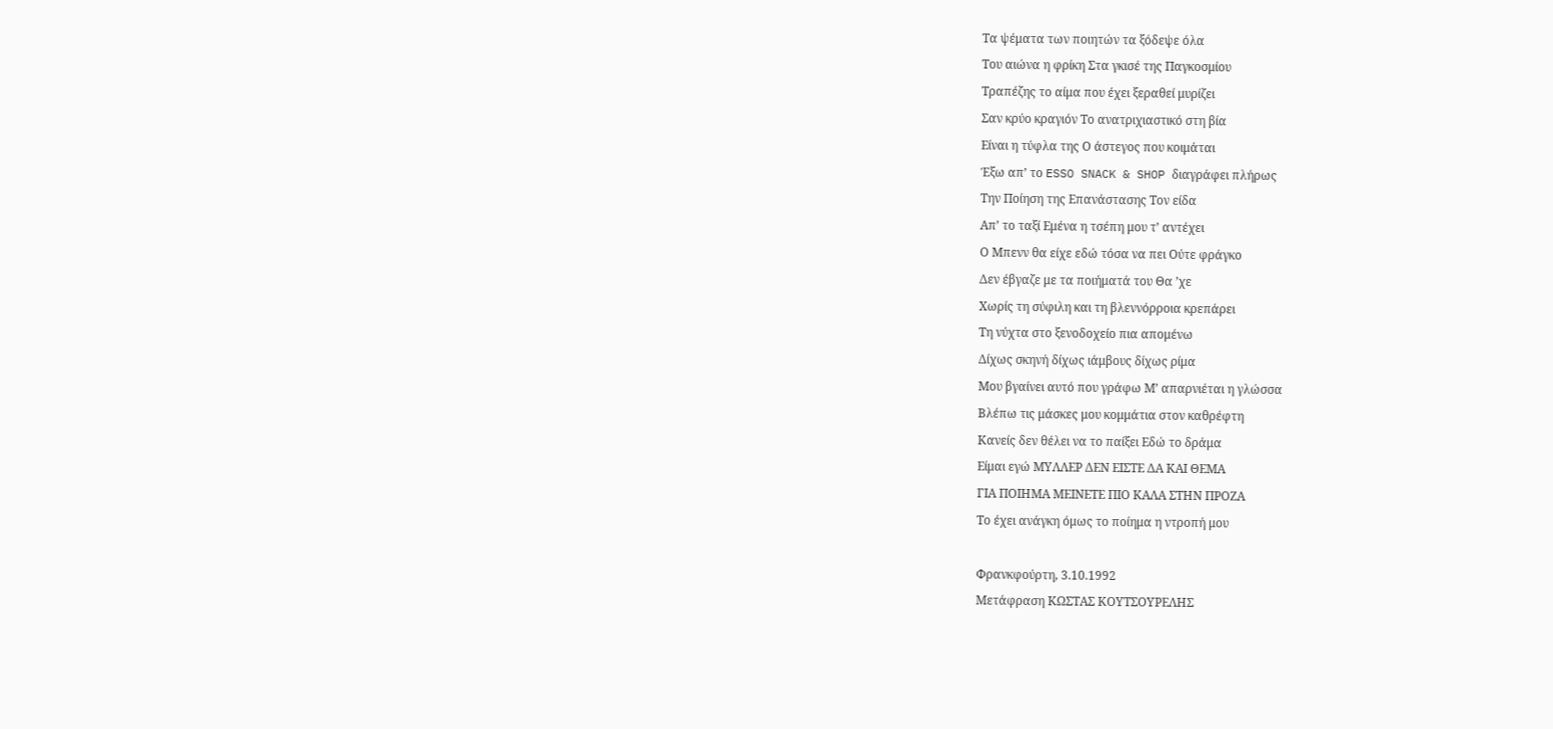Τα ψέματα των ποιητών τα ξόδεψε όλα
Του αιώνα η φρίκη Στα γκισέ της Παγκοσμίου
Τραπέζης το αίμα που έχει ξεραθεί μυρίζει
Σαν κρύο κραγιόν Το ανατριχιαστικό στη βία
Είναι η τύφλα της Ο άστεγος που κοιμάται
Έξω απ’ το ESSO SNACK & SHOP διαγράφει πλήρως
Την Ποίηση της Επανάστασης Τον είδα
Απ’ το ταξί Εμένα η τσέπη μου τ’ αντέχει
Ο Μπενν θα είχε εδώ τόσα να πει Ούτε φράγκο
Δεν έβγαζε με τα ποιήματά του Θα ’χε
Χωρίς τη σύφιλη και τη βλεννόρροια κρεπάρει
Τη νύχτα στο ξενοδοχείο πια απομένω
Δίχως σκηνή δίχως ιάμβους δίχως ρίμα
Μου βγαίνει αυτό που γράφω Μ’ απαρνιέται η γλώσσα
Βλέπω τις μάσκες μου κομμάτια στον καθρέφτη
Κανείς δεν θέλει να το παίξει Εδώ το δράμα
Είμαι εγώ ΜΥΛΛΕΡ ΔΕΝ ΕΙΣΤΕ ΔΑ ΚΑΙ ΘΕΜΑ
ΓΙΑ ΠΟΙΗΜΑ ΜΕΙΝΕΤΕ ΠΙΟ ΚΑΛΑ ΣΤΗΝ ΠΡΟΖΑ
Το έχει ανάγκη όμως το ποίημα η ντροπή μου

Φρανκφούρτη, 3.10.1992
Μετάφραση ΚΩΣΤΑΣ ΚΟΥΤΣΟΥΡΕΛΗΣ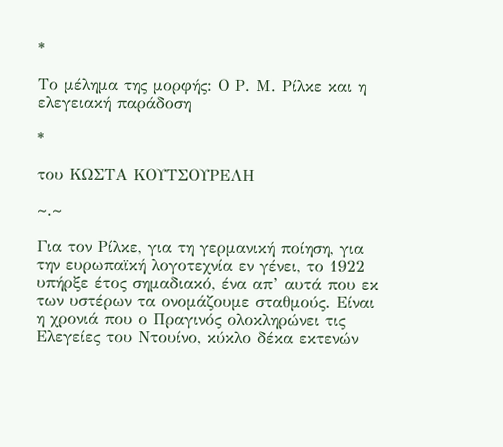*

Το μέλημα της μορφής: Ο Ρ. Μ. Ρίλκε και η ελεγειακή παράδοση

*

του ΚΩΣΤΑ ΚΟΥΤΣΟΥΡΕΛΗ

~.~

Για τον Ρίλκε, για τη γερμανική ποίηση, για την ευρωπαϊκή λογοτεχνία εν γένει, το 1922 υπήρξε έτος σημαδιακό, ένα απ’ αυτά που εκ των υστέρων τα ονομάζουμε σταθμούς. Είναι η χρονιά που ο Πραγινός ολοκληρώνει τις Ελεγείες του Ντουίνο, κύκλο δέκα εκτενών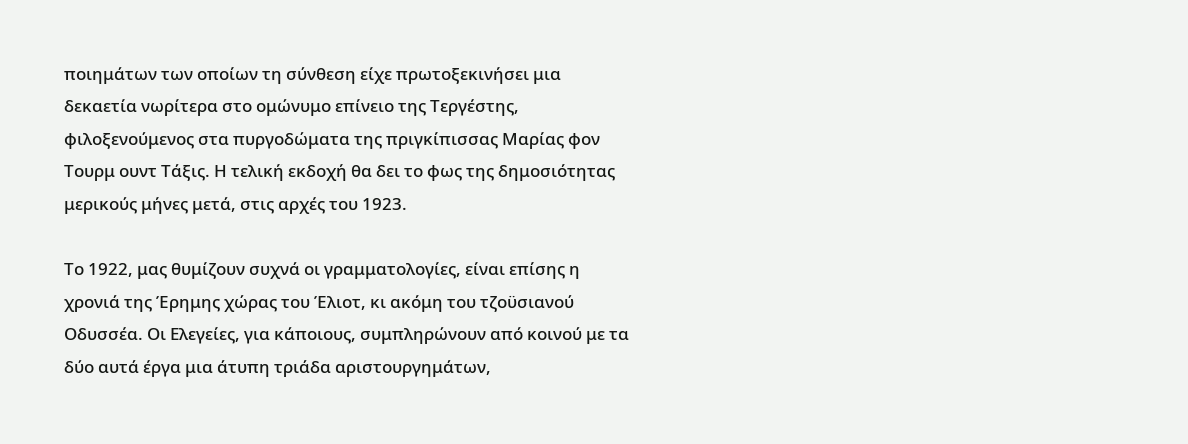ποιημάτων των οποίων τη σύνθεση είχε πρωτοξεκινήσει μια δεκαετία νωρίτερα στο ομώνυμο επίνειο της Τεργέστης, φιλοξενούμενος στα πυργοδώματα της πριγκίπισσας Μαρίας φον Τουρμ ουντ Τάξις. Η τελική εκδοχή θα δει το φως της δημοσιότητας μερικούς μήνες μετά, στις αρχές του 1923.

Το 1922, μας θυμίζουν συχνά οι γραμματολογίες, είναι επίσης η χρονιά της Έρημης χώρας του Έλιοτ, κι ακόμη του τζοϋσιανού Οδυσσέα. Οι Ελεγείες, για κάποιους, συμπληρώνουν από κοινού με τα δύο αυτά έργα μια άτυπη τριάδα αριστουργημάτων,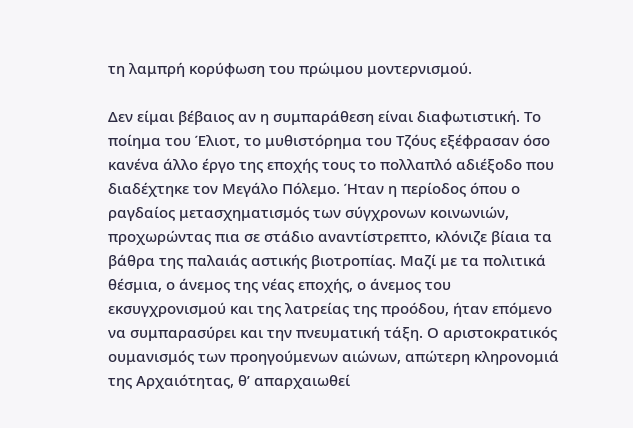τη λαμπρή κορύφωση του πρώιμου μοντερνισμού.

Δεν είμαι βέβαιος αν η συμπαράθεση είναι διαφωτιστική. Το ποίημα του Έλιοτ, το μυθιστόρημα του Τζόυς εξέφρασαν όσο κανένα άλλο έργο της εποχής τους το πολλαπλό αδιέξοδο που διαδέχτηκε τον Μεγάλο Πόλεμο. Ήταν η περίοδος όπου ο ραγδαίος μετασχηματισμός των σύγχρονων κοινωνιών, προχωρώντας πια σε στάδιο αναντίστρεπτο, κλόνιζε βίαια τα βάθρα της παλαιάς αστικής βιοτροπίας. Μαζί με τα πολιτικά θέσμια, ο άνεμος της νέας εποχής, ο άνεμος του εκσυγχρονισμού και της λατρείας της προόδου, ήταν επόμενο να συμπαρασύρει και την πνευματική τάξη. Ο αριστοκρατικός ουμανισμός των προηγούμενων αιώνων, απώτερη κληρονομιά της Αρχαιότητας, θ’ απαρχαιωθεί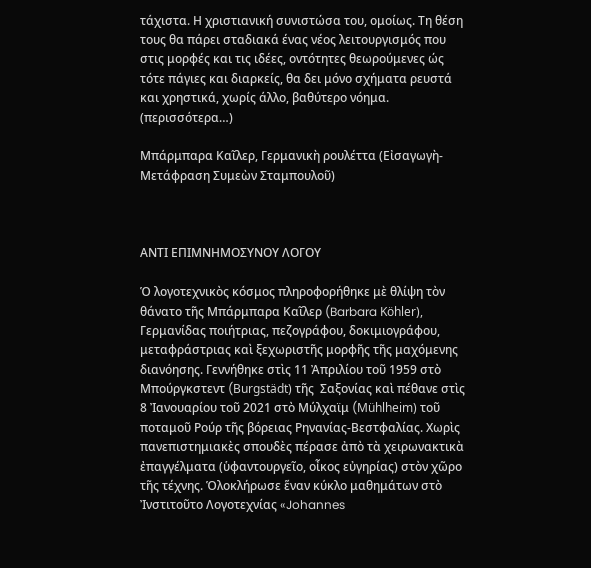τάχιστα. Η χριστιανική συνιστώσα του, ομοίως. Τη θέση τους θα πάρει σταδιακά ένας νέος λειτουργισμός που στις μορφές και τις ιδέες, οντότητες θεωρούμενες ώς τότε πάγιες και διαρκείς, θα δει μόνο σχήματα ρευστά και χρηστικά, χωρίς άλλο, βαθύτερο νόημα. (περισσότερα…)

Μπάρμπαρα Καῖλερ, Γερμανικὴ ρουλέττα (Εἰσαγωγὴ-Μετάφραση Συμεὼν Σταμπουλοῦ)



ΑΝΤΙ ΕΠΙΜΝΗΜΟΣΥΝΟΥ ΛΟΓΟΥ

Ὁ λογοτεχνικὸς κόσμος πληροφορήθηκε μὲ θλίψη τὸν θάνατο τῆς Μπάρμπαρα Καῖλερ (Barbara Köhler), Γερμανίδας ποιήτριας, πεζογράφου, δοκιμιογράφου, μεταφράστριας καὶ ξεχωριστῆς μορφῆς τῆς μαχόμενης διανόησης. Γεννήθηκε στὶς 11 Ἀπριλίου τοῦ 1959 στὸ Μπούργκστεντ (Burgstädt) τῆς  Σαξονίας καὶ πέθανε στὶς 8 Ἰανουαρίου τοῦ 2021 στὸ Μύλχαϊμ (Mühlheim) τοῦ ποταμοῦ Ρούρ τῆς βόρειας Ρηνανίας-Βεστφαλίας. Χωρὶς πανεπιστημιακὲς σπουδὲς πέρασε ἀπὸ τὰ χειρωνακτικὰ ἐπαγγέλματα (ὑφαντουργεῖο, οἶκος εὐγηρίας) στὸν χῶρο τῆς τέχνης. Ὁλοκλήρωσε ἕναν κύκλο μαθημάτων στὸ Ἰνστιτοῦτο Λογοτεχνίας «Johannes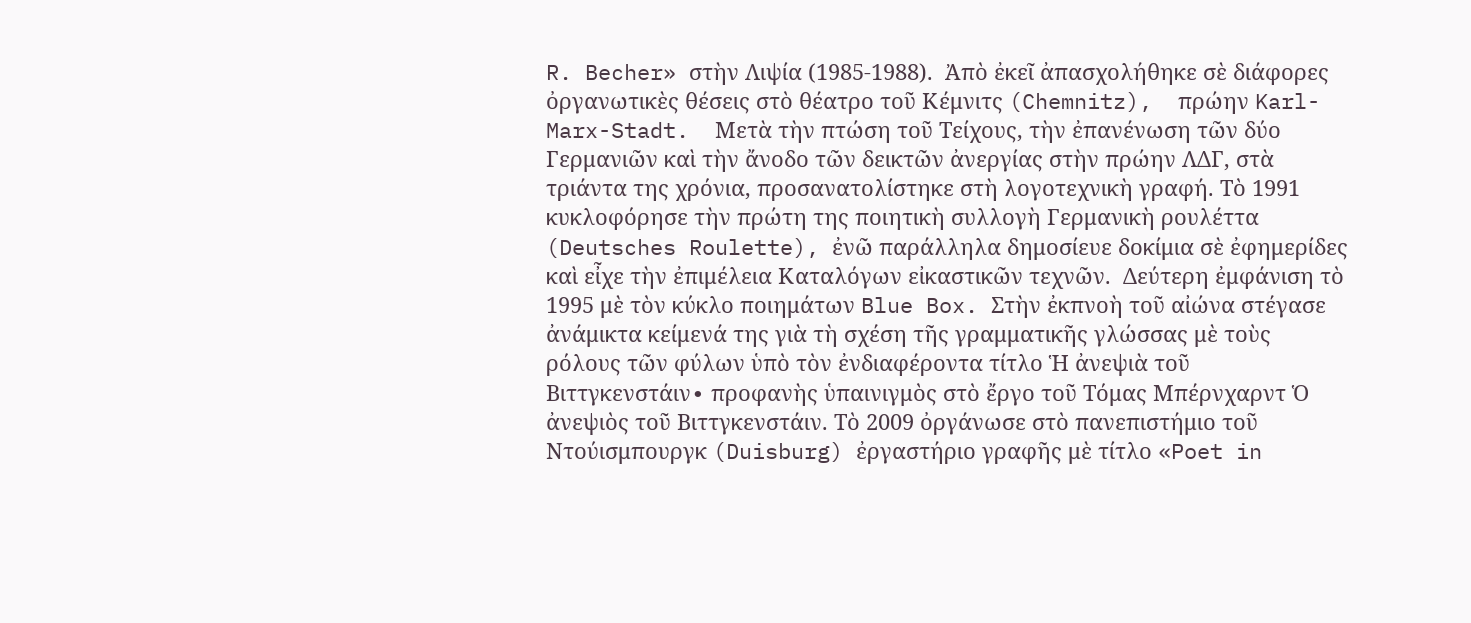R. Becher» στὴν Λιψία (1985-1988).  Ἀπὸ ἐκεῖ ἀπασχολήθηκε σὲ διάφορες ὀργανωτικὲς θέσεις στὸ θέατρο τοῦ Κέμνιτς (Chemnitz),  πρώην Karl-Marx-Stadt.  Μετὰ τὴν πτώση τοῦ Τείχους, τὴν ἐπανένωση τῶν δύο Γερμανιῶν καὶ τὴν ἄνοδο τῶν δεικτῶν ἀνεργίας στὴν πρώην ΛΔΓ, στὰ τριάντα της χρόνια, προσανατολίστηκε στὴ λογοτεχνικὴ γραφή. Τὸ 1991 κυκλοφόρησε τὴν πρώτη της ποιητικὴ συλλογὴ Γερμανικὴ ρουλέττα (Deutsches Roulette), ἐνῶ παράλληλα δημοσίευε δοκίμια σὲ ἐφημερίδες καὶ εἶχε τὴν ἐπιμέλεια Καταλόγων εἰκαστικῶν τεχνῶν.  Δεύτερη ἐμφάνιση τὸ 1995 μὲ τὸν κύκλο ποιημάτων Blue Box. Στὴν ἐκπνοὴ τοῦ αἰώνα στέγασε ἀνάμικτα κείμενά της γιὰ τὴ σχέση τῆς γραμματικῆς γλώσσας μὲ τοὺς ρόλους τῶν φύλων ὑπὸ τὸν ἐνδιαφέροντα τίτλο Ἡ ἀνεψιὰ τοῦ Βιττγκενστάιν∙ προφανὴς ὑπαινιγμὸς στὸ ἔργο τοῦ Τόμας Μπέρνχαρντ Ὁ ἀνεψιὸς τοῦ Βιττγκενστάιν. Τὸ 2009 ὀργάνωσε στὸ πανεπιστήμιο τοῦ Ντούισμπουργκ (Duisburg) ἐργαστήριο γραφῆς μὲ τίτλο «Poet in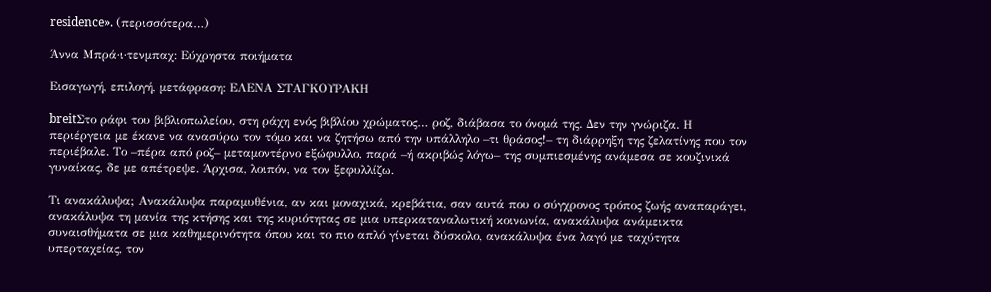residence». (περισσότερα…)

Άννα Μπρά·ι·τενμπαχ: Εύχρηστα ποιήματα

Εισαγωγή, επιλογή, μετάφραση: ΕΛΕΝΑ ΣΤΑΓΚΟΥΡΑΚΗ

breitΣτο ράφι του βιβλιοπωλείου, στη ράχη ενός βιβλίου χρώματος… ροζ, διάβασα το όνομά της. Δεν την γνώριζα. Η περιέργεια με έκανε να ανασύρω τον τόμο και να ζητήσω από την υπάλληλο –τι θράσος!– τη διάρρηξη της ζελατίνης που τον περιέβαλε. Το –πέρα από ροζ– μεταμοντέρνο εξώφυλλο, παρά –ή ακριβώς λόγω– της συμπιεσμένης ανάμεσα σε κουζινικά γυναίκας, δε με απέτρεψε. Άρχισα, λοιπόν, να τον ξεφυλλίζω.

Τι ανακάλυψα; Ανακάλυψα παραμυθένια, αν και μοναχικά, κρεβάτια, σαν αυτά που ο σύγχρονος τρόπος ζωής αναπαράγει, ανακάλυψα τη μανία της κτήσης και της κυριότητας σε μια υπερκαταναλωτική κοινωνία, ανακάλυψα ανάμεικτα συναισθήματα σε μια καθημερινότητα όπου και το πιο απλό γίνεται δύσκολο, ανακάλυψα ένα λαγό με ταχύτητα υπερταχείας, τον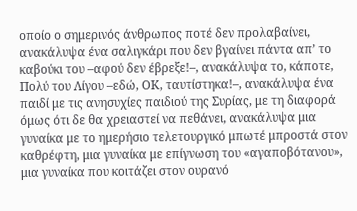οποίο ο σημερινός άνθρωπος ποτέ δεν προλαβαίνει, ανακάλυψα ένα σαλιγκάρι που δεν βγαίνει πάντα απ’ το καβούκι του –αφού δεν έβρεξε!–, ανακάλυψα το, κάποτε, Πολύ του Λίγου –εδώ, ΟΚ, ταυτίστηκα!–, ανακάλυψα ένα παιδί με τις ανησυχίες παιδιού της Συρίας, με τη διαφορά όμως ότι δε θα χρειαστεί να πεθάνει, ανακάλυψα μια γυναίκα με το ημερήσιο τελετουργικό μπωτέ μπροστά στον καθρέφτη, μια γυναίκα με επίγνωση του «αγαποβότανου», μια γυναίκα που κοιτάζει στον ουρανό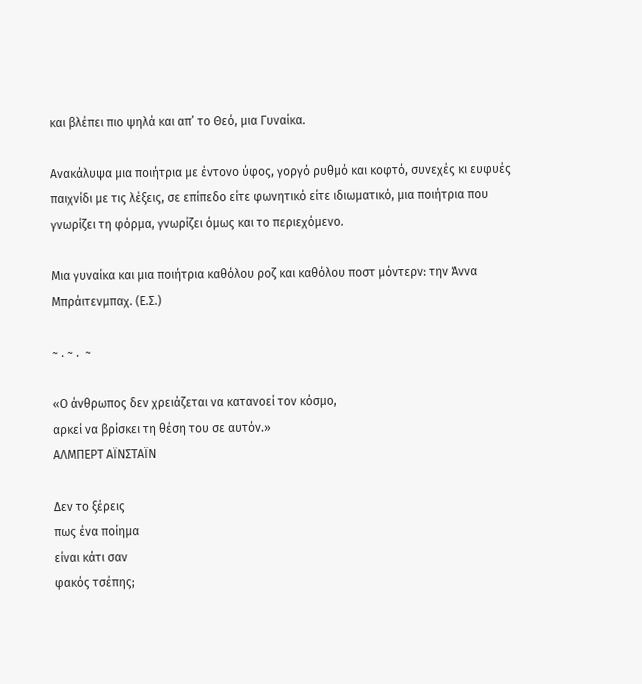και βλέπει πιο ψηλά και απ’ το Θεό, μια Γυναίκα.

Ανακάλυψα μια ποιήτρια με έντονο ύφος, γοργό ρυθμό και κοφτό, συνεχές κι ευφυές παιχνίδι με τις λέξεις, σε επίπεδο είτε φωνητικό είτε ιδιωματικό, μια ποιήτρια που γνωρίζει τη φόρμα, γνωρίζει όμως και το περιεχόμενο.

Μια γυναίκα και μια ποιήτρια καθόλου ροζ και καθόλου ποστ μόντερν: την Άννα Μπράιτενμπαχ. (Ε.Σ.)

~ . ~ .  ~

«Ο άνθρωπος δεν χρειάζεται να κατανοεί τον κόσμο,
αρκεί να βρίσκει τη θέση του σε αυτόν.»
ΑΛΜΠΕΡΤ ΑΪΝΣΤΑΪΝ

Δεν το ξέρεις
πως ένα ποίημα
είναι κάτι σαν
φακός τσέπης;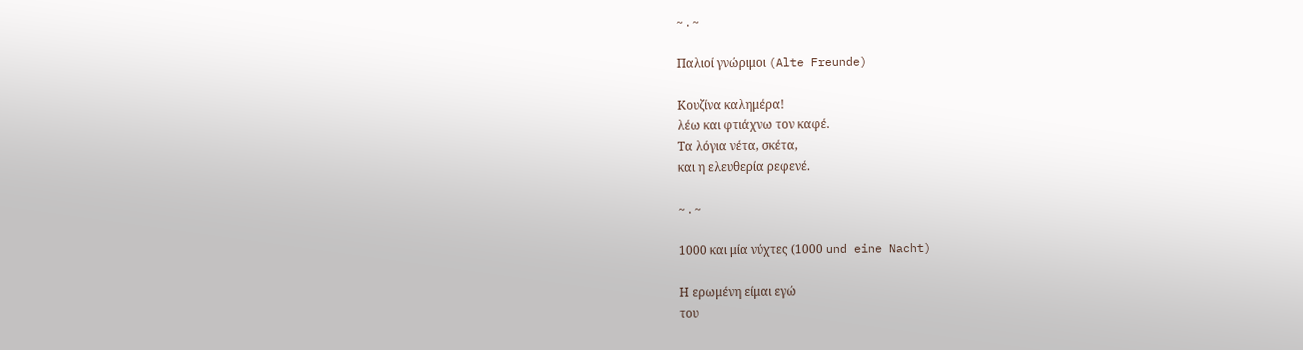~ . ~

Παλιοί γνώριμοι (Alte Freunde)

Κουζίνα καλημέρα!
λέω και φτιάχνω τον καφέ.
Τα λόγια νέτα, σκέτα,
και η ελευθερία ρεφενέ.

~ . ~

1000 και μία νύχτες (1000 und eine Nacht)

Η ερωμένη είμαι εγώ
του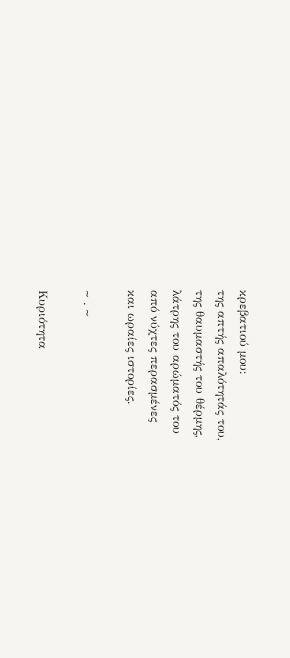κρεβατιού μου:
της απτής απαλότητάς του,
της θαυμαστής του θέρμης,
λάτρης του αρώματός του
από νύχτες περασμένες
και ωραίες ιστορίες.

~ . ~

Κυριότητα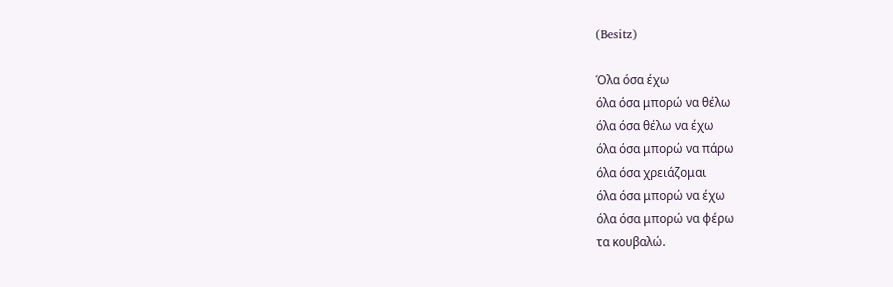(Besitz)

Όλα όσα έχω
όλα όσα μπορώ να θέλω
όλα όσα θέλω να έχω
όλα όσα μπορώ να πάρω
όλα όσα χρειάζομαι
όλα όσα μπορώ να έχω
όλα όσα μπορώ να φέρω
τα κουβαλώ.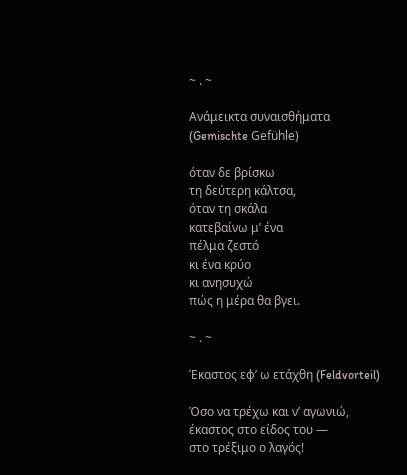~ . ~

Ανάμεικτα συναισθήματα (Gemischte Gefühle)

όταν δε βρίσκω
τη δεύτερη κάλτσα,
όταν τη σκάλα
κατεβαίνω μ’ ένα
πέλμα ζεστό
κι ένα κρύο
κι ανησυχώ
πώς η μέρα θα βγει.

~ . ~

Έκαστος εφ’ ω ετάχθη (Feldvorteil)

Όσο να τρέχω και ν’ αγωνιώ,
έκαστος στο είδος του —
στο τρέξιμο ο λαγός!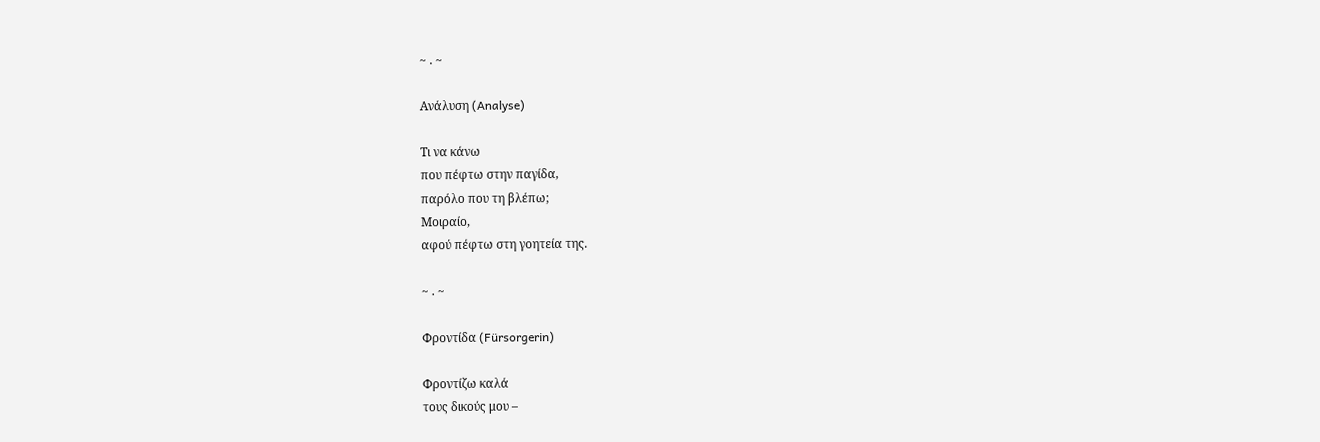~ . ~

Ανάλυση (Analyse)

Τι να κάνω
που πέφτω στην παγίδα,
παρόλο που τη βλέπω;
Μοιραίο,
αφού πέφτω στη γοητεία της.

~ . ~

Φροντίδα (Fürsorgerin)

Φροντίζω καλά
τους δικούς μου –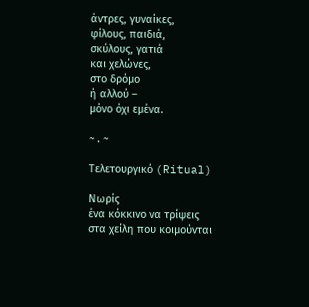άντρες, γυναίκες,
φίλους, παιδιά,
σκύλους, γατιά
και χελώνες,
στο δρόμο
ή αλλού –
μόνο όχι εμένα.

~ . ~

Τελετουργικό (Ritual)

Νωρίς
ένα κόκκινο να τρίψεις
στα χείλη που κοιμούνται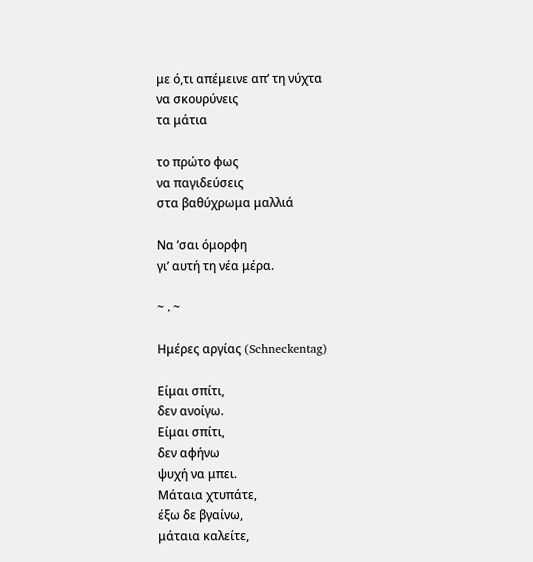με ό,τι απέμεινε απ’ τη νύχτα
να σκουρύνεις
τα μάτια

το πρώτο φως
να παγιδεύσεις
στα βαθύχρωμα μαλλιά

Να ’σαι όμορφη
γι’ αυτή τη νέα μέρα.

~ . ~

Ημέρες αργίας (Schneckentag)

Είμαι σπίτι,
δεν ανοίγω.
Είμαι σπίτι,
δεν αφήνω
ψυχή να μπει.
Μάταια χτυπάτε,
έξω δε βγαίνω,
μάταια καλείτε,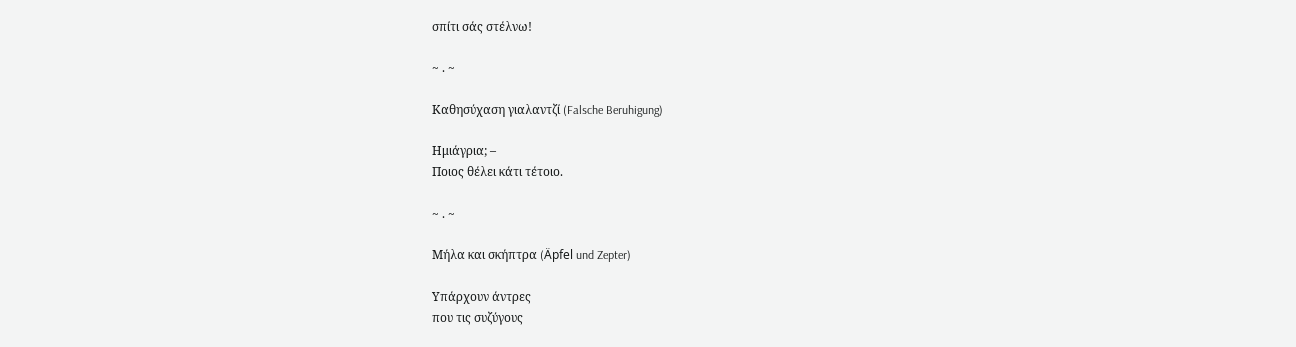σπίτι σάς στέλνω!

~ . ~

Καθησύχαση γιαλαντζί (Falsche Beruhigung)

Ημιάγρια; –
Ποιος θέλει κάτι τέτοιο.

~ . ~

Μήλα και σκήπτρα (Äpfel und Zepter)

Υπάρχουν άντρες
που τις συζύγους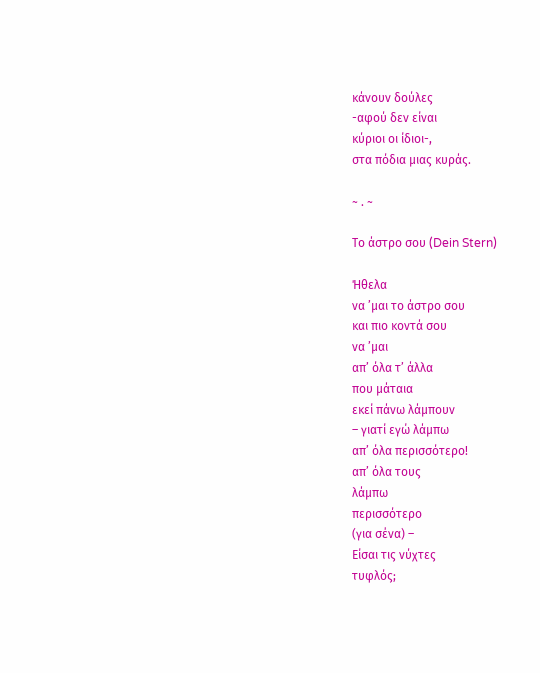κάνουν δούλες
-αφού δεν είναι
κύριοι οι ίδιοι-,
στα πόδια μιας κυράς.

~ . ~

Το άστρο σου (Dein Stern)

Ήθελα
να ’μαι το άστρο σου
και πιο κοντά σου
να ’μαι
απ’ όλα τ’ άλλα
που μάταια
εκεί πάνω λάμπουν
– γιατί εγώ λάμπω
απ’ όλα περισσότερο!
απ’ όλα τους
λάμπω
περισσότερο
(για σένα) –
Είσαι τις νύχτες
τυφλός;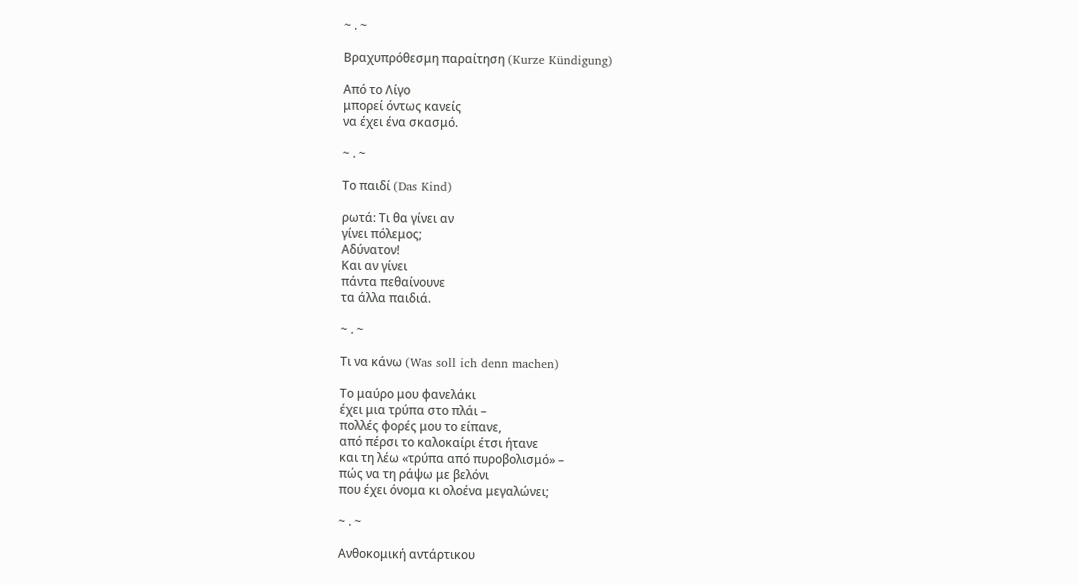~ . ~

Βραχυπρόθεσμη παραίτηση (Kurze Kündigung)

Από το Λίγο
μπορεί όντως κανείς
να έχει ένα σκασμό.

~ . ~

Το παιδί (Das Kind)

ρωτά: Τι θα γίνει αν
γίνει πόλεμος;
Αδύνατον!
Και αν γίνει
πάντα πεθαίνουνε
τα άλλα παιδιά.

~ . ~

Τι να κάνω (Was soll ich denn machen)

Το μαύρο μου φανελάκι
έχει μια τρύπα στο πλάι –
πολλές φορές μου το είπανε,
από πέρσι το καλοκαίρι έτσι ήτανε
και τη λέω «τρύπα από πυροβολισμό» –
πώς να τη ράψω με βελόνι
που έχει όνομα κι ολοένα μεγαλώνει;

~ . ~

Ανθοκομική αντάρτικου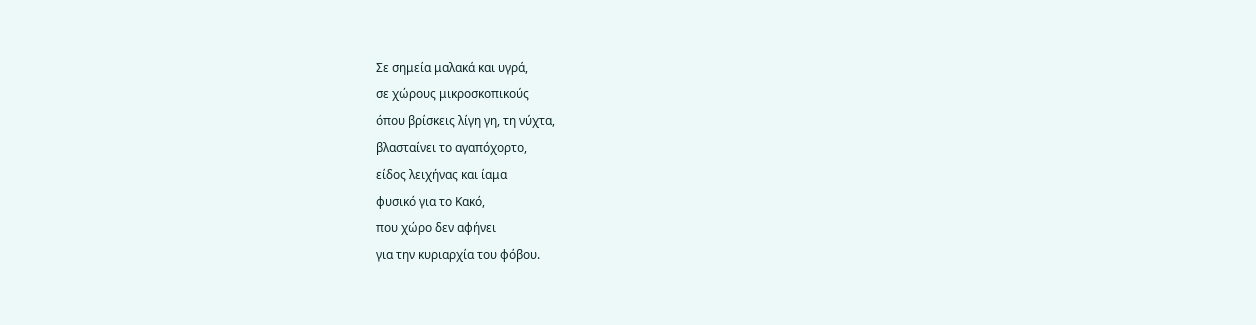Σε σημεία μαλακά και υγρά,
σε χώρους μικροσκοπικούς
όπου βρίσκεις λίγη γη, τη νύχτα,
βλασταίνει το αγαπόχορτο,
είδος λειχήνας και ίαμα
φυσικό για το Κακό,
που χώρο δεν αφήνει
για την κυριαρχία του φόβου.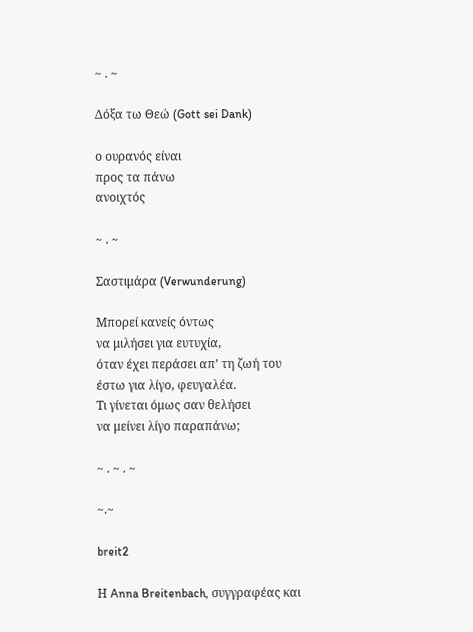~ . ~

Δόξα τω Θεώ (Gott sei Dank)

ο ουρανός είναι
προς τα πάνω
ανοιχτός

~ . ~

Σαστιμάρα (Verwunderung)

Μπορεί κανείς όντως
να μιλήσει για ευτυχία,
όταν έχει περάσει απ’ τη ζωή του
έστω για λίγο, φευγαλέα.
Τι γίνεται όμως σαν θελήσει
να μείνει λίγο παραπάνω;

~ . ~ . ~

~.~

breit2

Η Anna Breitenbach, συγγραφέας και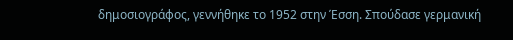δημοσιογράφος, γεννήθηκε το 1952 στην Έσση. Σπούδασε γερμανική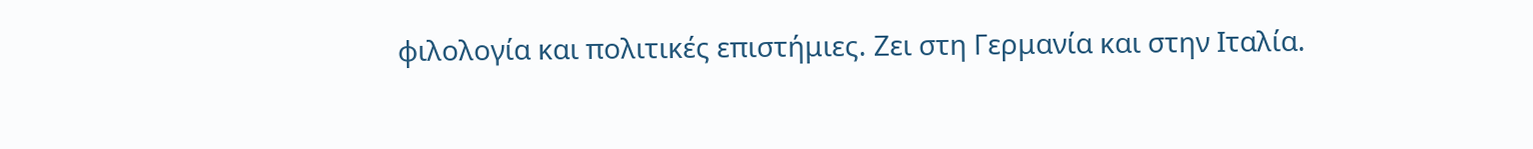φιλολογία και πολιτικές επιστήμιες. Ζει στη Γερμανία και στην Ιταλία.